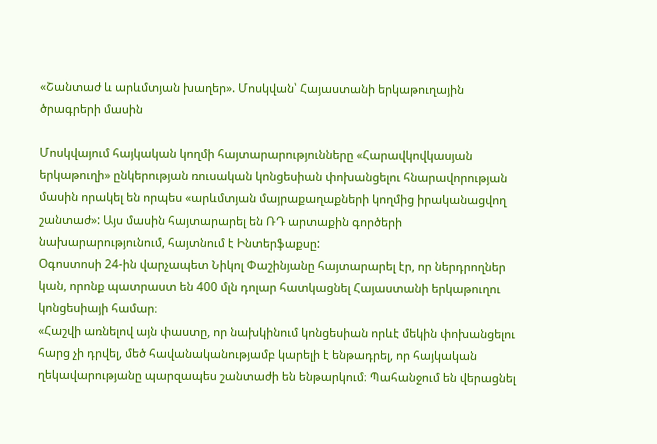«Շանտաժ և արևմտյան խաղեր». Մոսկվան՝ Հայաստանի երկաթուղային ծրագրերի մասին

Մոսկվայում հայկական կողմի հայտարարությունները «Հարավկովկասյան երկաթուղի» ընկերության ռուսական կոնցեսիան փոխանցելու հնարավորության մասին որակել են որպես «արևմտյան մայրաքաղաքների կողմից իրականացվող շանտաժ»: Այս մասին հայտարարել են ՌԴ արտաքին գործերի նախարարությունում, հայտնում է Ինտերֆաքսը:
Օգոստոսի 24-ին վարչապետ Նիկոլ Փաշինյանը հայտարարել էր, որ ներդրողներ կան, որոնք պատրաստ են 400 մլն դոլար հատկացնել Հայաստանի երկաթուղու կոնցեսիայի համար։
«Հաշվի առնելով այն փաստը, որ նախկինում կոնցեսիան որևէ մեկին փոխանցելու հարց չի դրվել, մեծ հավանականությամբ կարելի է ենթադրել, որ հայկական ղեկավարությանը պարզապես շանտաժի են ենթարկում։ Պահանջում են վերացնել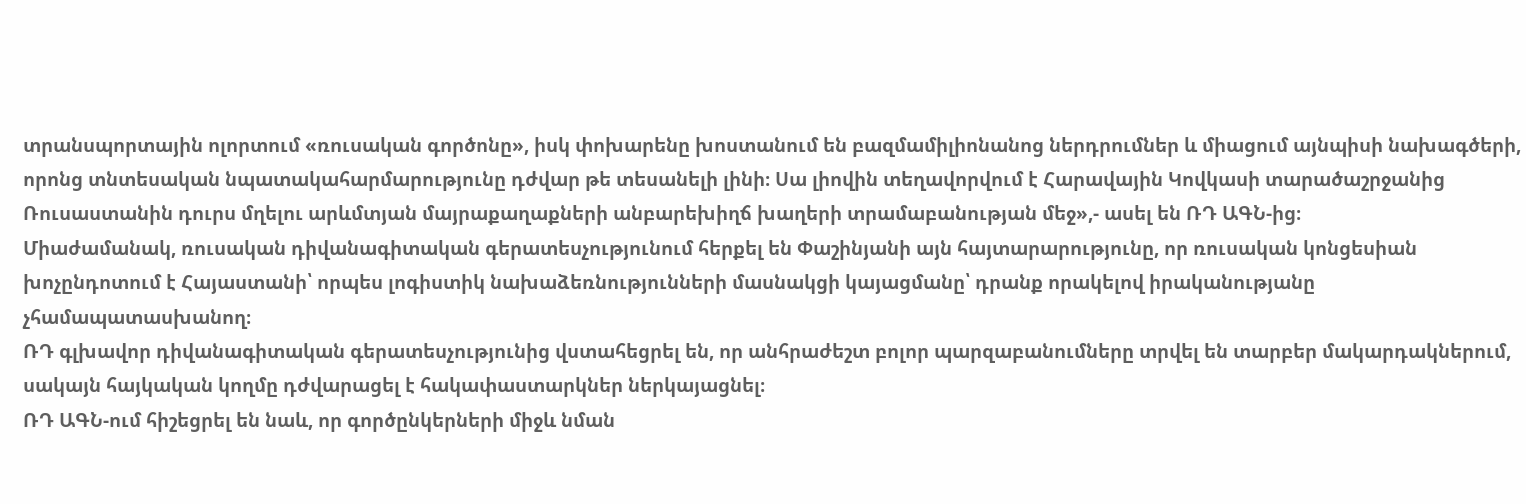տրանսպորտային ոլորտում «ռուսական գործոնը», իսկ փոխարենը խոստանում են բազմամիլիոնանոց ներդրումներ և միացում այնպիսի նախագծերի, որոնց տնտեսական նպատակահարմարությունը դժվար թե տեսանելի լինի։ Սա լիովին տեղավորվում է Հարավային Կովկասի տարածաշրջանից Ռուսաստանին դուրս մղելու արևմտյան մայրաքաղաքների անբարեխիղճ խաղերի տրամաբանության մեջ»,- ասել են ՌԴ ԱԳՆ-ից։
Միաժամանակ, ռուսական դիվանագիտական գերատեսչությունում հերքել են Փաշինյանի այն հայտարարությունը, որ ռուսական կոնցեսիան խոչընդոտում է Հայաստանի՝ որպես լոգիստիկ նախաձեռնությունների մասնակցի կայացմանը՝ դրանք որակելով իրականությանը չհամապատասխանող։
ՌԴ գլխավոր դիվանագիտական գերատեսչությունից վստահեցրել են, որ անհրաժեշտ բոլոր պարզաբանումները տրվել են տարբեր մակարդակներում, սակայն հայկական կողմը դժվարացել է հակափաստարկներ ներկայացնել։
ՌԴ ԱԳՆ-ում հիշեցրել են նաև, որ գործընկերների միջև նման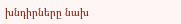խնդիրները նախ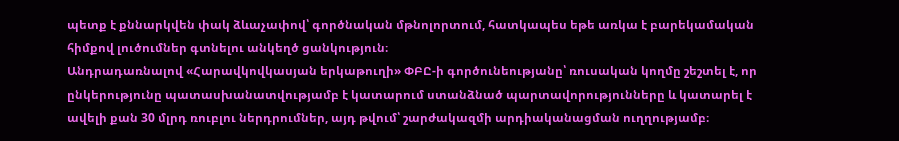պետք է քննարկվեն փակ ձևաչափով՝ գործնական մթնոլորտում, հատկապես եթե առկա է բարեկամական հիմքով լուծումներ գտնելու անկեղծ ցանկություն։
Անդրադառնալով «Հարավկովկասյան երկաթուղի» ՓԲԸ-ի գործունեությանը՝ ռուսական կողմը շեշտել է, որ ընկերությունը պատասխանատվությամբ է կատարում ստանձնած պարտավորությունները և կատարել է ավելի քան 30 մլրդ ռուբլու ներդրումներ, այդ թվում՝ շարժակազմի արդիականացման ուղղությամբ։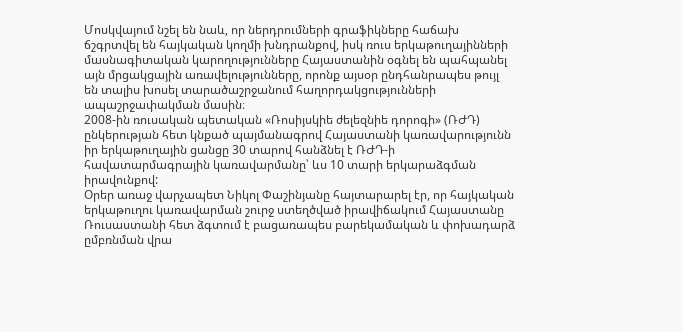Մոսկվայում նշել են նաև, որ ներդրումների գրաֆիկները հաճախ ճշգրտվել են հայկական կողմի խնդրանքով, իսկ ռուս երկաթուղայինների մասնագիտական կարողությունները Հայաստանին օգնել են պահպանել այն մրցակցային առավելությունները, որոնք այսօր ընդհանրապես թույլ են տալիս խոսել տարածաշրջանում հաղորդակցությունների ապաշրջափակման մասին։
2008-ին ռուսական պետական «Ռոսիյսկիե ժելեզնիե դորոգի» (ՌԺԴ) ընկերության հետ կնքած պայմանագրով Հայաստանի կառավարությունն իր երկաթուղային ցանցը 30 տարով հանձնել է ՌԺԴ-ի հավատարմագրային կառավարմանը՝ ևս 10 տարի երկարաձգման իրավունքով:
Օրեր առաջ վարչապետ Նիկոլ Փաշինյանը հայտարարել էր, որ հայկական երկաթուղու կառավարման շուրջ ստեղծված իրավիճակում Հայաստանը Ռուսաստանի հետ ձգտում է բացառապես բարեկամական և փոխադարձ ըմբռնման վրա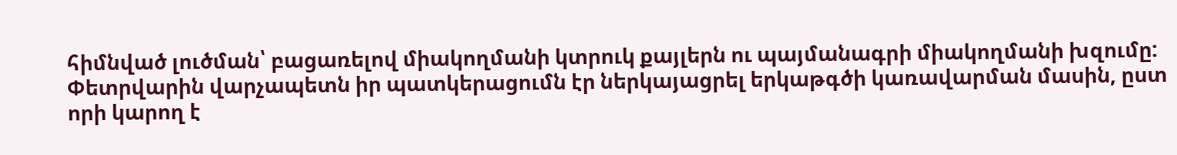հիմնված լուծման՝ բացառելով միակողմանի կտրուկ քայլերն ու պայմանագրի միակողմանի խզումը:
Փետրվարին վարչապետն իր պատկերացումն էր ներկայացրել երկաթգծի կառավարման մասին, ըստ որի կարող է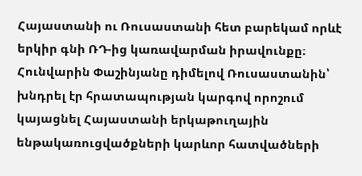Հայաստանի ու Ռուսաստանի հետ բարեկամ որևէ երկիր գնի ՌԴ-ից կառավարման իրավունքը։
Հունվարին Փաշինյանը դիմելով Ռուսաստանին՝ խնդրել էր հրատապության կարգով որոշում կայացնել Հայաստանի երկաթուղային ենթակառուցվածքների կարևոր հատվածների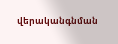վերականգնման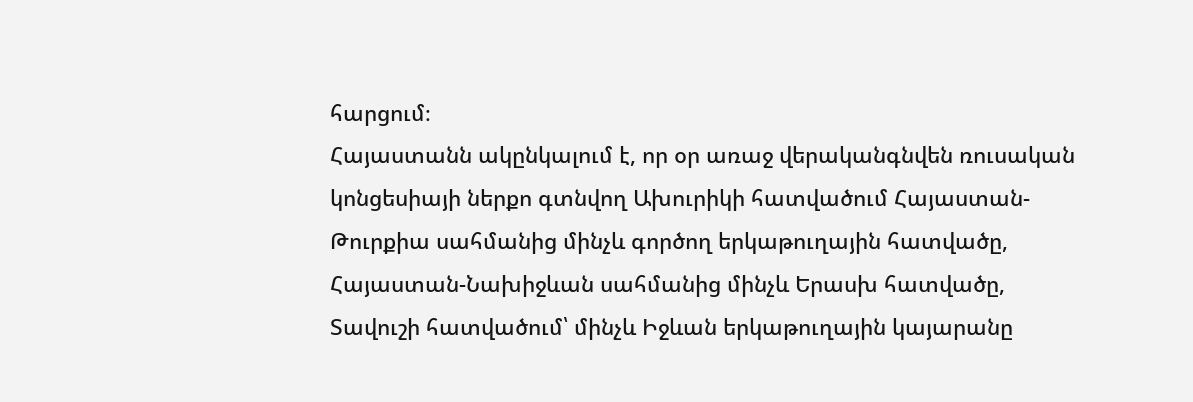հարցում։
Հայաստանն ակընկալում է, որ օր առաջ վերականգնվեն ռուսական կոնցեսիայի ներքո գտնվող Ախուրիկի հատվածում Հայաստան-Թուրքիա սահմանից մինչև գործող երկաթուղային հատվածը, Հայաստան-Նախիջևան սահմանից մինչև Երասխ հատվածը, Տավուշի հատվածում՝ մինչև Իջևան երկաթուղային կայարանը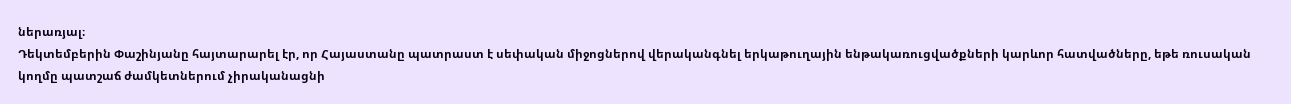ներառյալ։
Դեկտեմբերին Փաշինյանը հայտարարել էր, որ Հայաստանը պատրաստ է սեփական միջոցներով վերականգնել երկաթուղային ենթակառուցվածքների կարևոր հատվածները, եթե ռուսական կողմը պատշաճ ժամկետներում չիրականացնի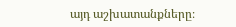այդ աշխատանքները։